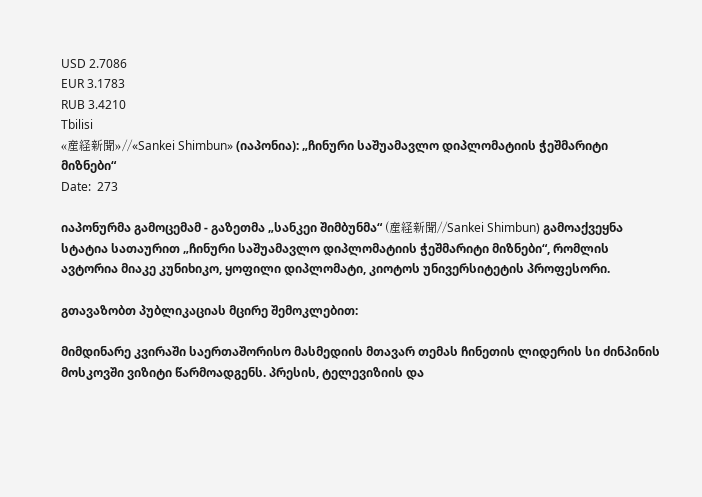USD 2.7086
EUR 3.1783
RUB 3.4210
Tbilisi
«産経新聞»//«Sankei Shimbun» (იაპონია): „ჩინური საშუამავლო დიპლომატიის ჭეშმარიტი მიზნები“
Date:  273

იაპონურმა გამოცემამ - გაზეთმა „სანკეი შიმბუნმა“ (産経新聞//Sankei Shimbun) გამოაქვეყნა სტატია სათაურით „ჩინური საშუამავლო დიპლომატიის ჭეშმარიტი მიზნები“, რომლის ავტორია მიაკე კუნიხიკო, ყოფილი დიპლომატი, კიოტოს უნივერსიტეტის პროფესორი.

გთავაზობთ პუბლიკაციას მცირე შემოკლებით:

მიმდინარე კვირაში საერთაშორისო მასმედიის მთავარ თემას ჩინეთის ლიდერის სი ძინპინის მოსკოვში ვიზიტი წარმოადგენს. პრესის, ტელევიზიის და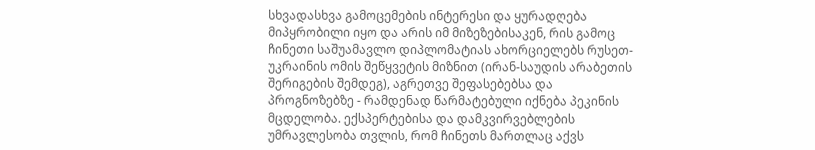სხვადასხვა გამოცემების ინტერესი და ყურადღება მიპყრობილი იყო და არის იმ მიზეზებისაკენ, რის გამოც ჩინეთი საშუამავლო დიპლომატიას ახორციელებს რუსეთ-უკრაინის ომის შეწყვეტის მიზნით (ირან-საუდის არაბეთის შერიგების შემდეგ), აგრეთვე შეფასებებსა და პროგნოზებზე - რამდენად წარმატებული იქნება პეკინის მცდელობა. ექსპერტებისა და დამკვირვებლების უმრავლესობა თვლის, რომ ჩინეთს მართლაც აქვს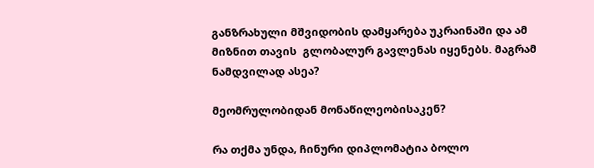განზრახული მშვიდობის დამყარება უკრაინაში და ამ მიზნით თავის  გლობალურ გავლენას იყენებს. მაგრამ ნამდვილად ასეა?

მეომრულობიდან მონაწილეობისაკენ?

რა თქმა უნდა, ჩინური დიპლომატია ბოლო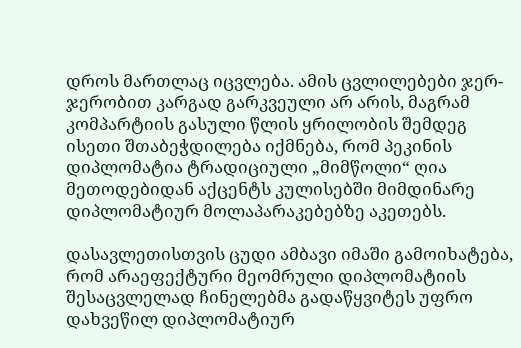დროს მართლაც იცვლება. ამის ცვლილებები ჯერ-ჯერობით კარგად გარკვეული არ არის, მაგრამ კომპარტიის გასული წლის ყრილობის შემდეგ ისეთი შთაბეჭდილება იქმნება, რომ პეკინის დიპლომატია ტრადიციული „მიმწოლი“ ღია მეთოდებიდან აქცენტს კულისებში მიმდინარე დიპლომატიურ მოლაპარაკებებზე აკეთებს.

დასავლეთისთვის ცუდი ამბავი იმაში გამოიხატება, რომ არაეფექტური მეომრული დიპლომატიის შესაცვლელად ჩინელებმა გადაწყვიტეს უფრო დახვეწილ დიპლომატიურ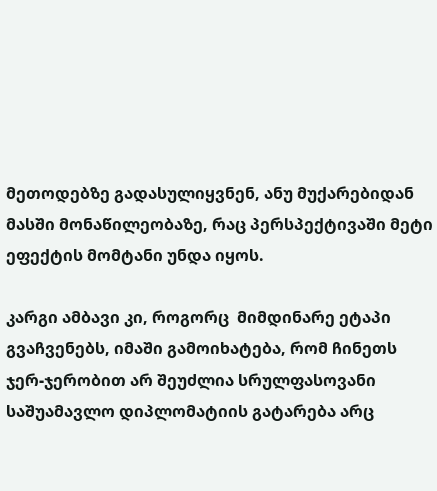მეთოდებზე გადასულიყვნენ, ანუ მუქარებიდან მასში მონაწილეობაზე, რაც პერსპექტივაში მეტი ეფექტის მომტანი უნდა იყოს.

კარგი ამბავი კი, როგორც  მიმდინარე ეტაპი გვაჩვენებს, იმაში გამოიხატება, რომ ჩინეთს ჯერ-ჯერობით არ შეუძლია სრულფასოვანი საშუამავლო დიპლომატიის გატარება არც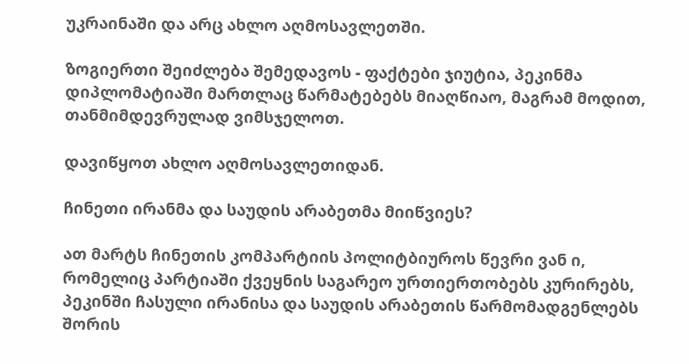უკრაინაში და არც ახლო აღმოსავლეთში.

ზოგიერთი შეიძლება შემედავოს - ფაქტები ჯიუტია, პეკინმა დიპლომატიაში მართლაც წარმატებებს მიაღწიაო, მაგრამ მოდით, თანმიმდევრულად ვიმსჯელოთ.

დავიწყოთ ახლო აღმოსავლეთიდან.

ჩინეთი ირანმა და საუდის არაბეთმა მიიწვიეს?

ათ მარტს ჩინეთის კომპარტიის პოლიტბიუროს წევრი ვან ი, რომელიც პარტიაში ქვეყნის საგარეო ურთიერთობებს კურირებს, პეკინში ჩასული ირანისა და საუდის არაბეთის წარმომადგენლებს შორის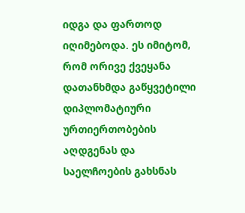იდგა და ფართოდ იღიმებოდა. ეს იმიტომ, რომ ორივე ქვეყანა დათანხმდა გაწყვეტილი დიპლომატიური ურთიერთობების აღდგენას და საელჩოების გახსნას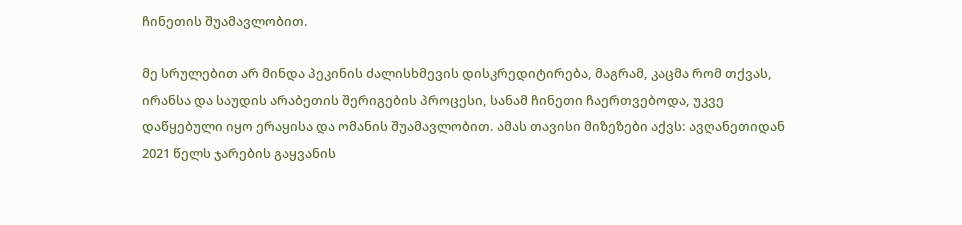ჩინეთის შუამავლობით.

მე სრულებით არ მინდა პეკინის ძალისხმევის დისკრედიტირება, მაგრამ, კაცმა რომ თქვას, ირანსა და საუდის არაბეთის შერიგების პროცესი, სანამ ჩინეთი ჩაერთვებოდა, უკვე დაწყებული იყო ერაყისა და ომანის შუამავლობით. ამას თავისი მიზეზები აქვს: ავღანეთიდან 2021 წელს ჯარების გაყვანის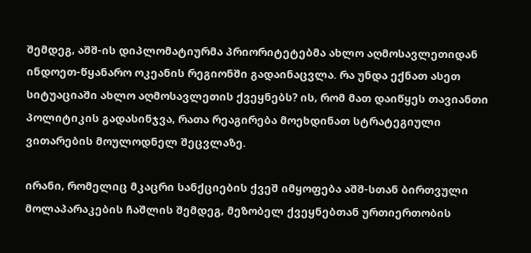შემდეგ, აშშ-ის დიპლომატიურმა პრიორიტეტებმა ახლო აღმოსავლეთიდან ინდოეთ-წყანარო ოკეანის რეგიონში გადაინაცვლა. რა უნდა ექნათ ასეთ სიტუაციაში ახლო აღმოსავლეთის ქვეყნებს? ის, რომ მათ დაიწყეს თავიანთი პოლიტიკის გადასინჯვა, რათა რეაგირება მოეხდინათ სტრატეგიული ვითარების მოულოდნელ შეცვლაზე.

ირანი, რომელიც მკაცრი სანქციების ქვეშ იმყოფება აშშ-სთან ბირთვული მოლაპარაკების ჩაშლის შემდეგ, მეზობელ ქვეყნებთან ურთიერთობის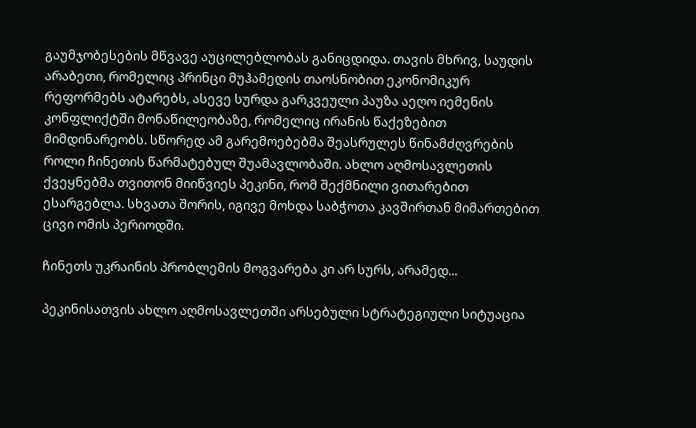გაუმჯობესების მწვავე აუცილებლობას განიცდიდა. თავის მხრივ, საუდის არაბეთი, რომელიც პრინცი მუჰამედის თაოსნობით ეკონომიკურ რეფორმებს ატარებს, ასევე სურდა გარკვეული პაუზა აეღო იემენის კონფლიქტში მონაწილეობაზე, რომელიც ირანის წაქეზებით მიმდინარეობს. სწორედ ამ გარემოებებმა შეასრულეს წინამძღვრების როლი ჩინეთის წარმატებულ შუამავლობაში. ახლო აღმოსავლეთის ქვეყნებმა თვითონ მიიწვიეს პეკინი, რომ შექმნილი ვითარებით ესარგებლა. სხვათა შორის, იგივე მოხდა საბჭოთა კავშირთან მიმართებით ცივი ომის პერიოდში.

ჩინეთს უკრაინის პრობლემის მოგვარება კი არ სურს, არამედ...

პეკინისათვის ახლო აღმოსავლეთში არსებული სტრატეგიული სიტუაცია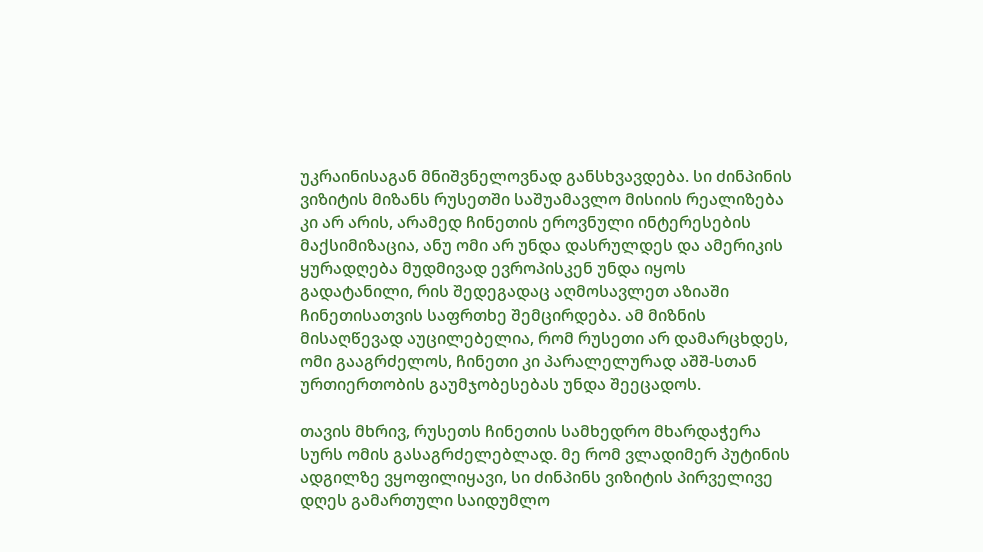უკრაინისაგან მნიშვნელოვნად განსხვავდება. სი ძინპინის ვიზიტის მიზანს რუსეთში საშუამავლო მისიის რეალიზება კი არ არის, არამედ ჩინეთის ეროვნული ინტერესების მაქსიმიზაცია, ანუ ომი არ უნდა დასრულდეს და ამერიკის ყურადღება მუდმივად ევროპისკენ უნდა იყოს გადატანილი, რის შედეგადაც აღმოსავლეთ აზიაში ჩინეთისათვის საფრთხე შემცირდება. ამ მიზნის მისაღწევად აუცილებელია, რომ რუსეთი არ დამარცხდეს, ომი გააგრძელოს, ჩინეთი კი პარალელურად აშშ-სთან ურთიერთობის გაუმჯობესებას უნდა შეეცადოს.

თავის მხრივ, რუსეთს ჩინეთის სამხედრო მხარდაჭერა სურს ომის გასაგრძელებლად. მე რომ ვლადიმერ პუტინის ადგილზე ვყოფილიყავი, სი ძინპინს ვიზიტის პირველივე დღეს გამართული საიდუმლო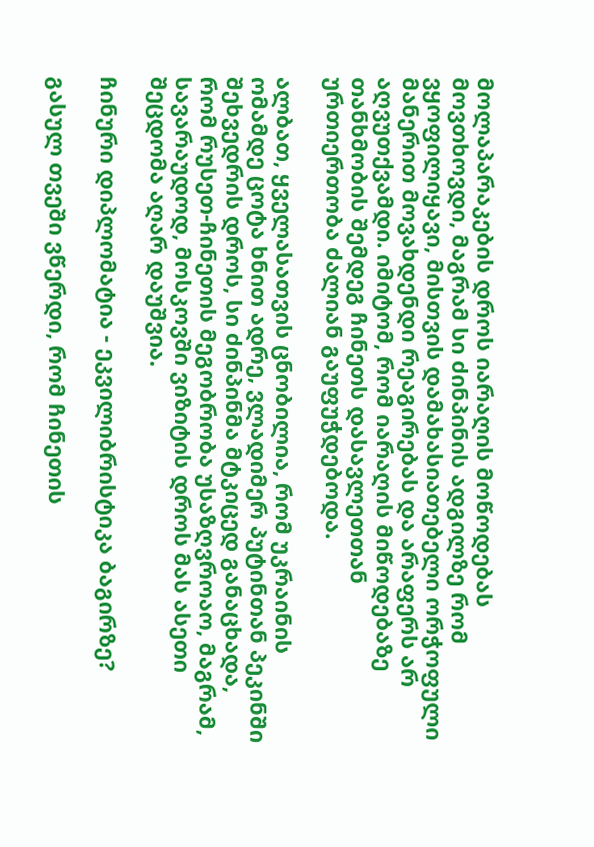მოლაპარაკების დროს იარაღის მოწოდებას მოვთხოვდი, მაგრამ სი ძინპინის ადგილზე რომ ვყოფილიყავი, მისთვის დამახასიათებელი ორჭოფული მანერით მოვახდენდი რეაგირებას და არაფერს არ აღვუთქვამდი. იმიტომ, რომ იარაღის მიწოდებაზე თანხმობის შემდეგ ჩინეთს დასავლეთთან ურთიერთობა ძალიან გაუფუჭდებოდა.

ალბათ, ყველასათვის ცნობილია, რომ უკრაინის ომამდე ცოტა ხნით ადრე, ვლადიმერ პუტინთან პეკინში შეხვედრის დროს, სი ძინპინმა მტკიცედ განაცხადა, რომ რუსეთ-ჩინეთის მეგობრობა უსაზღვროაო, მაგრამ, სავარაუდოდ, მოსკოვში ვიზიტის დროს მას ასეთი შეცდომა აღარ დაუშვია.

ჩინური დიპლომატია - ეკვილიბრისტიკა ბაგირზე?

გასულ თვეში ვწერდი, რომ ჩინეთის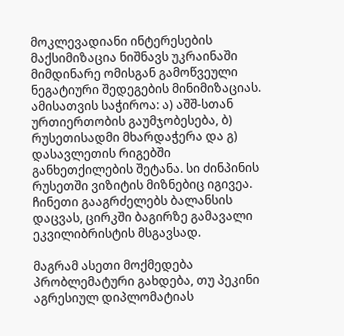მოკლევადიანი ინტერესების მაქსიმიზაცია ნიშნავს უკრაინაში მიმდინარე ომისგან გამოწვეული ნეგატიური შედეგების მინიმიზაციას. ამისათვის საჭიროა: ა) აშშ-სთან ურთიერთობის გაუმჯობესება, ბ) რუსეთისადმი მხარდაჭერა და გ) დასავლეთის რიგებში განხეთქილების შეტანა. სი ძინპინის რუსეთში ვიზიტის მიზნებიც იგივეა. ჩინეთი გააგრძელებს ბალანსის დაცვას, ცირკში ბაგირზე გამავალი ეკვილიბრისტის მსგავსად.

მაგრამ ასეთი მოქმედება პრობლემატური გახდება, თუ პეკინი აგრესიულ დიპლომატიას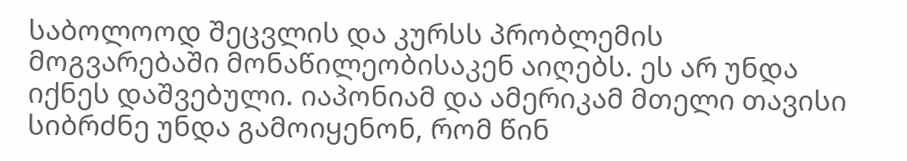საბოლოოდ შეცვლის და კურსს პრობლემის მოგვარებაში მონაწილეობისაკენ აიღებს. ეს არ უნდა იქნეს დაშვებული. იაპონიამ და ამერიკამ მთელი თავისი სიბრძნე უნდა გამოიყენონ, რომ წინ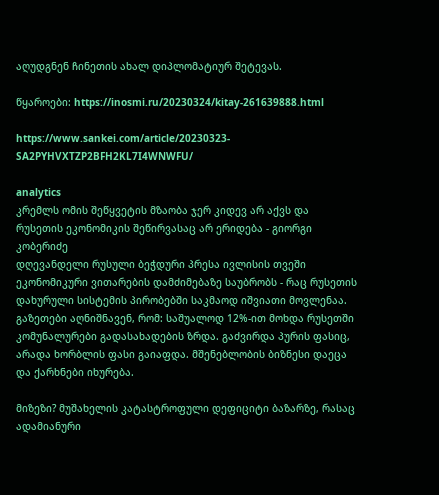აღუდგნენ ჩინეთის ახალ დიპლომატიურ შეტევას.

წყაროები: https://inosmi.ru/20230324/kitay-261639888.html

https://www.sankei.com/article/20230323-SA2PYHVXTZP2BFH2KL7I4WNWFU/

analytics
კრემლს ომის შეწყვეტის მზაობა ჯერ კიდევ არ აქვს და რუსეთის ეკონომიკის შეწირვასაც არ ერიდება - გიორგი კობერიძე
დღევანდელი რუსული ბეჭდური პრესა ივლისის თვეში ეკონომიკური ვითარების დამძიმებაზე საუბრობს - რაც რუსეთის დახურული სისტემის პირობებში საკმაოდ იშვიათი მოვლენაა. გაზეთები აღნიშნავენ, რომ: საშუალოდ 12%-ით მოხდა რუსეთში კომუნალურები გადასახადების ზრდა. გაძვირდა პურის ფასიც, არადა ხორბლის ფასი გაიაფდა. მშენებლობის ბიზნესი დაეცა და ქარხნები იხურება.

მიზეზი? მუშახელის კატასტროფული დეფიციტი ბაზარზე, რასაც ადამიანური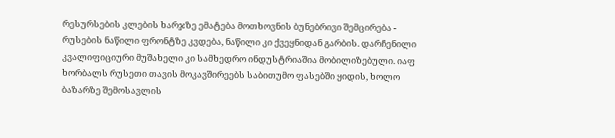რესურსების კლების ხარჯზე ემატება მოთხოვნის ბუნებრივი შემცირება - რუსების ნაწილი ფრონტზე კვდება, ნაწილი კი ქვეყნიდან გარბის. დარჩენილი კვალიფიციური მუშახელი კი სამხედრო ინდუსტრიაშია მობილიზებული. იაფ ხორბალს რუსეთი თავის მოკავშირეებს საბითუმო ფასებში ყიდის, ხოლო ბაზარზე შემოსავლის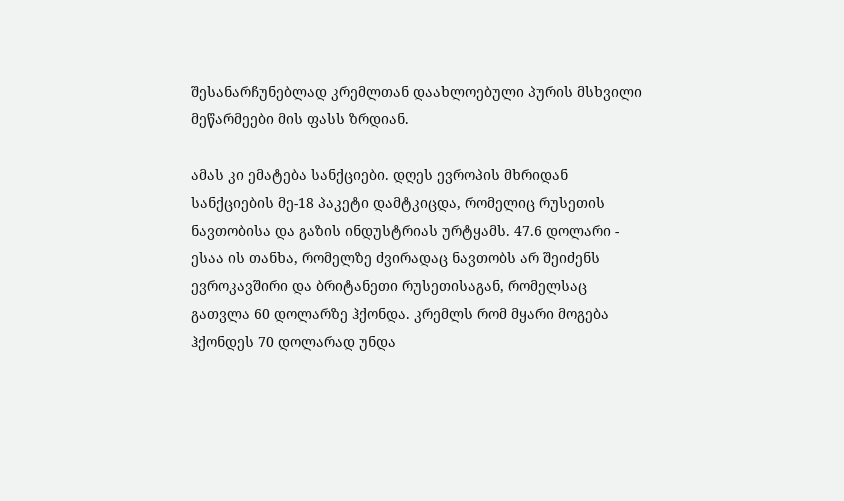შესანარჩუნებლად კრემლთან დაახლოებული პურის მსხვილი მეწარმეები მის ფასს ზრდიან.

ამას კი ემატება სანქციები. დღეს ევროპის მხრიდან სანქციების მე-18 პაკეტი დამტკიცდა, რომელიც რუსეთის ნავთობისა და გაზის ინდუსტრიას ურტყამს. 47.6 დოლარი - ესაა ის თანხა, რომელზე ძვირადაც ნავთობს არ შეიძენს ევროკავშირი და ბრიტანეთი რუსეთისაგან, რომელსაც გათვლა 60 დოლარზე ჰქონდა. კრემლს რომ მყარი მოგება ჰქონდეს 70 დოლარად უნდა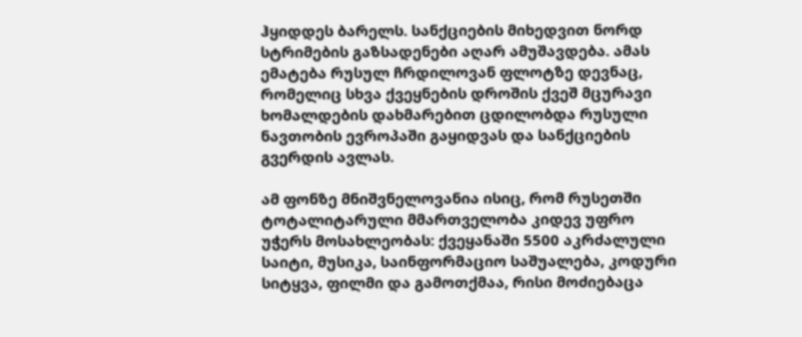ჰყიდდეს ბარელს. სანქციების მიხედვით ნორდ სტრიმების გაზსადენები აღარ ამუშავდება. ამას ემატება რუსულ ჩრდილოვან ფლოტზე დევნაც, რომელიც სხვა ქვეყნების დროშის ქვეშ მცურავი ხომალდების დახმარებით ცდილობდა რუსული ნავთობის ევროპაში გაყიდვას და სანქციების გვერდის ავლას.

ამ ფონზე მნიშვნელოვანია ისიც, რომ რუსეთში ტოტალიტარული მმართველობა კიდევ უფრო უჭერს მოსახლეობას: ქვეყანაში 5500 აკრძალული საიტი, მუსიკა, საინფორმაციო საშუალება, კოდური სიტყვა, ფილმი და გამოთქმაა, რისი მოძიებაცა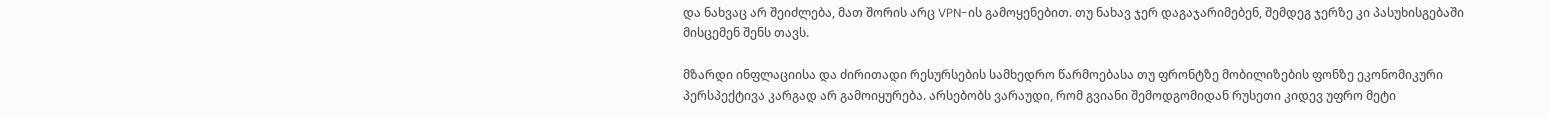და ნახვაც არ შეიძლება, მათ შორის არც VPN-ის გამოყენებით. თუ ნახავ ჯერ დაგაჯარიმებენ, შემდეგ ჯერზე კი პასუხისგებაში მისცემენ შენს თავს.

მზარდი ინფლაციისა და ძირითადი რესურსების სამხედრო წარმოებასა თუ ფრონტზე მობილიზების ფონზე ეკონომიკური პერსპექტივა კარგად არ გამოიყურება. არსებობს ვარაუდი, რომ გვიანი შემოდგომიდან რუსეთი კიდევ უფრო მეტი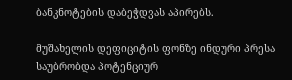ბანკნოტების დაბეჭდვას აპირებს.

მუშახელის დეფიციტის ფონზე ინდური პრესა საუბრობდა პოტენციურ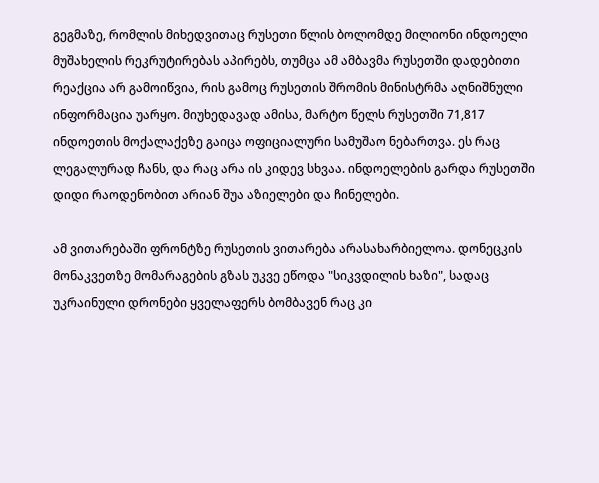გეგმაზე, რომლის მიხედვითაც რუსეთი წლის ბოლომდე მილიონი ინდოელი მუშახელის რეკრუტირებას აპირებს, თუმცა ამ ამბავმა რუსეთში დადებითი რეაქცია არ გამოიწვია, რის გამოც რუსეთის შრომის მინისტრმა აღნიშნული ინფორმაცია უარყო. მიუხედავად ამისა, მარტო წელს რუსეთში 71,817 ინდოეთის მოქალაქეზე გაიცა ოფიციალური სამუშაო ნებართვა. ეს რაც ლეგალურად ჩანს, და რაც არა ის კიდევ სხვაა. ინდოელების გარდა რუსეთში დიდი რაოდენობით არიან შუა აზიელები და ჩინელები.

ამ ვითარებაში ფრონტზე რუსეთის ვითარება არასახარბიელოა. დონეცკის მონაკვეთზე მომარაგების გზას უკვე ეწოდა "სიკვდილის ხაზი", სადაც უკრაინული დრონები ყველაფერს ბომბავენ რაც კი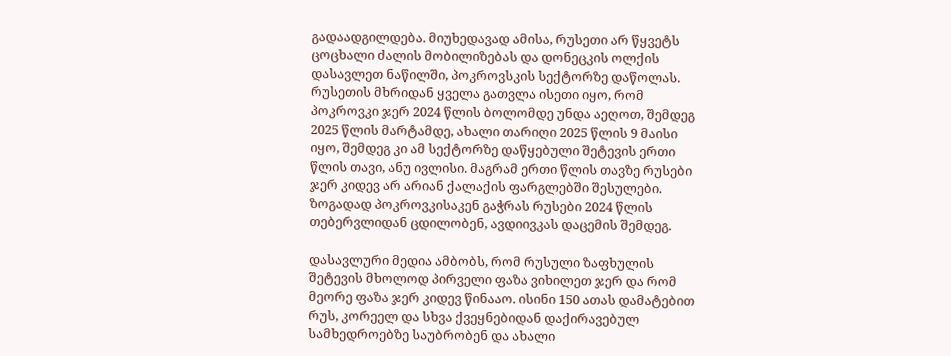გადაადგილდება. მიუხედავად ამისა, რუსეთი არ წყვეტს ცოცხალი ძალის მობილიზებას და დონეცკის ოლქის დასავლეთ ნაწილში, პოკროვსკის სექტორზე დაწოლას. რუსეთის მხრიდან ყველა გათვლა ისეთი იყო, რომ პოკროვკი ჯერ 2024 წლის ბოლომდე უნდა აეღოთ, შემდეგ 2025 წლის მარტამდე, ახალი თარიღი 2025 წლის 9 მაისი იყო, შემდეგ კი ამ სექტორზე დაწყებული შეტევის ერთი წლის თავი, ანუ ივლისი. მაგრამ ერთი წლის თავზე რუსები ჯერ კიდევ არ არიან ქალაქის ფარგლებში შესულები. ზოგადად პოკროვკისაკენ გაჭრას რუსები 2024 წლის თებერვლიდან ცდილობენ, ავდიივკას დაცემის შემდეგ.

დასავლური მედია ამბობს, რომ რუსული ზაფხულის შეტევის მხოლოდ პირველი ფაზა ვიხილეთ ჯერ და რომ მეორე ფაზა ჯერ კიდევ წინააო. ისინი 150 ათას დამატებით რუს, კორეელ და სხვა ქვეყნებიდან დაქირავებულ სამხედროებზე საუბრობენ და ახალი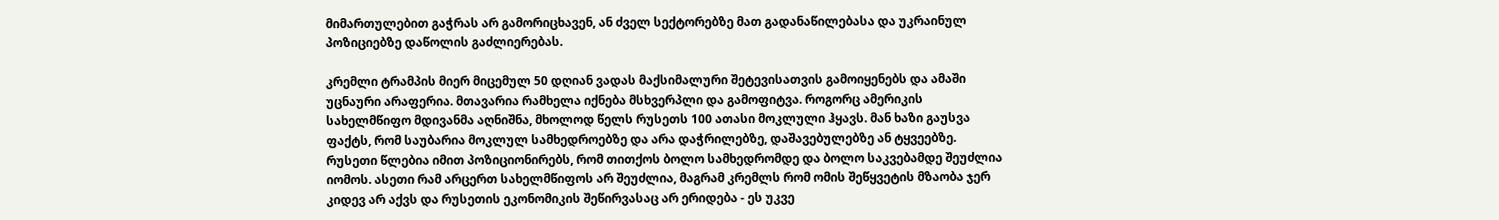მიმართულებით გაჭრას არ გამორიცხავენ, ან ძველ სექტორებზე მათ გადანაწილებასა და უკრაინულ პოზიციებზე დაწოლის გაძლიერებას.

კრემლი ტრამპის მიერ მიცემულ 50 დღიან ვადას მაქსიმალური შეტევისათვის გამოიყენებს და ამაში უცნაური არაფერია. მთავარია რამხელა იქნება მსხვერპლი და გამოფიტვა. როგორც ამერიკის სახელმწიფო მდივანმა აღნიშნა, მხოლოდ წელს რუსეთს 100 ათასი მოკლული ჰყავს. მან ხაზი გაუსვა ფაქტს, რომ საუბარია მოკლულ სამხედროებზე და არა დაჭრილებზე, დაშავებულებზე ან ტყვეებზე. რუსეთი წლებია იმით პოზიციონირებს, რომ თითქოს ბოლო სამხედრომდე და ბოლო საკვებამდე შეუძლია იომოს. ასეთი რამ არცერთ სახელმწიფოს არ შეუძლია, მაგრამ კრემლს რომ ომის შეწყვეტის მზაობა ჯერ კიდევ არ აქვს და რუსეთის ეკონომიკის შეწირვასაც არ ერიდება - ეს უკვე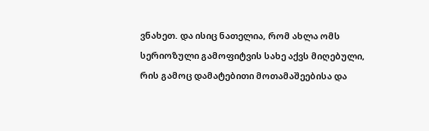ვნახეთ. და ისიც ნათელია, რომ ახლა ომს სერიოზული გამოფიტვის სახე აქვს მიღებული, რის გამოც დამატებითი მოთამაშეებისა და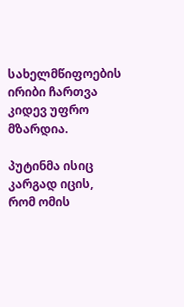სახელმწიფოების ირიბი ჩართვა კიდევ უფრო მზარდია.

პუტინმა ისიც კარგად იცის, რომ ომის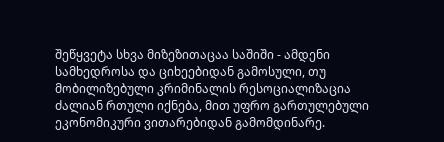შეწყვეტა სხვა მიზეზითაცაა საშიში - ამდენი სამხედროსა და ციხეებიდან გამოსული, თუ მობილიზებული კრიმინალის რესოციალიზაცია ძალიან რთული იქნება, მით უფრო გართულებული ეკონომიკური ვითარებიდან გამომდინარე.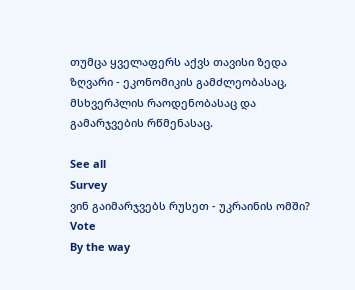თუმცა ყველაფერს აქვს თავისი ზედა ზღვარი - ეკონომიკის გამძლეობასაც, მსხვერპლის რაოდენობასაც და გამარჯვების რწმენასაც.

See all
Survey
ვინ გაიმარჯვებს რუსეთ - უკრაინის ომში?
Vote
By the way